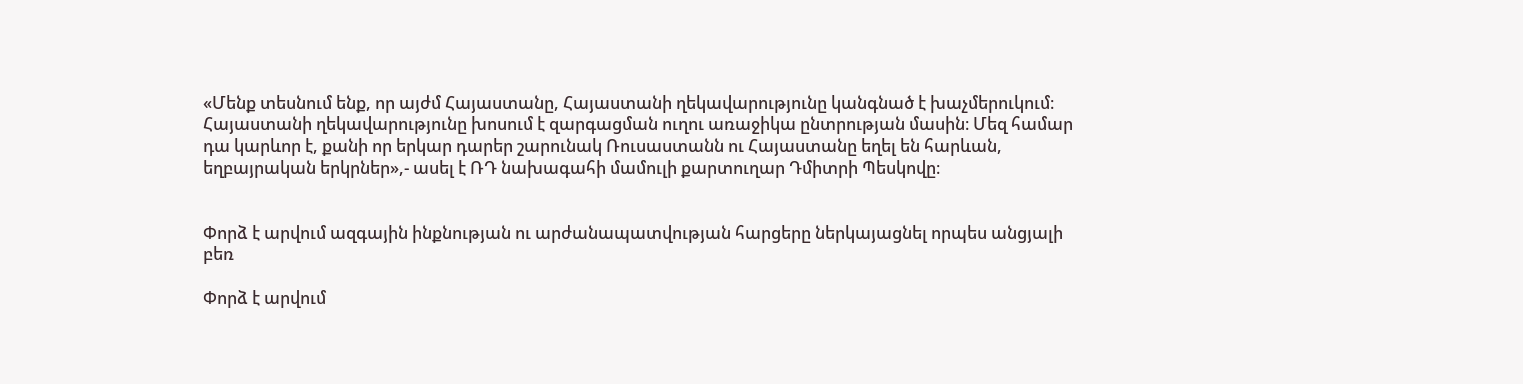«Մենք տեսնում ենք, որ այժմ Հայաստանը, Հայաստանի ղեկավարությունը կանգնած է խաչմերուկում։ Հայաստանի ղեկավարությունը խոսում է զարգացման ուղու առաջիկա ընտրության մասին։ Մեզ համար դա կարևոր է, քանի որ երկար դարեր շարունակ Ռուսաստանն ու Հայաստանը եղել են հարևան, եղբայրական երկրներ»,- ասել է ՌԴ նախագահի մամուլի քարտուղար Դմիտրի Պեսկովը։


Փորձ է արվում ազգային ինքնության ու արժանապատվության հարցերը ներկայացնել որպես անցյալի բեռ

Փորձ է արվում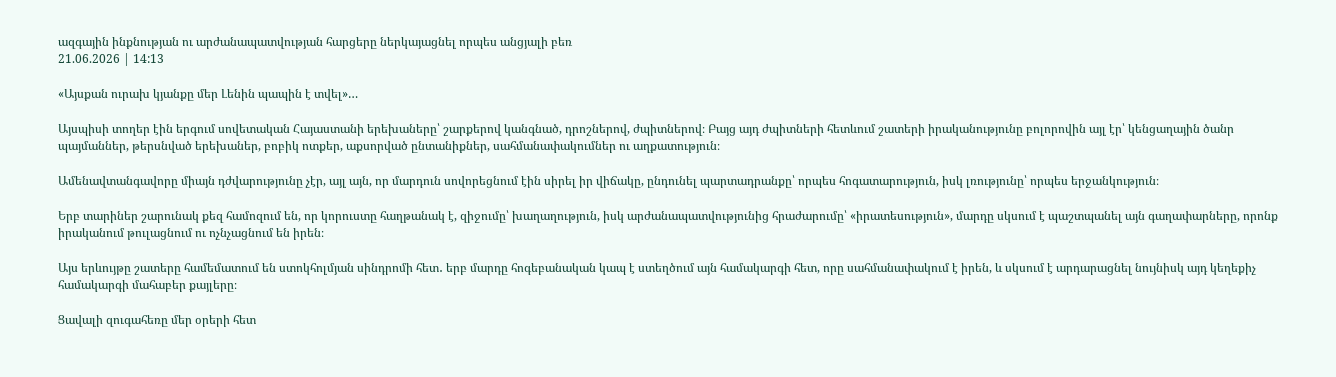ազգային ինքնության ու արժանապատվության հարցերը ներկայացնել որպես անցյալի բեռ
21.06.2026 | 14:13

«Այսքան ուրախ կյանքը մեր Լենին պապին է տվել»…

Այսպիսի տողեր էին երգում սովետական Հայաստանի երեխաները՝ շարքերով կանգնած, դրոշներով, ժպիտներով։ Բայց այդ ժպիտների հետևում շատերի իրականությունը բոլորովին այլ էր՝ կենցաղային ծանր պայմաններ, թերսնված երեխաներ, բոբիկ ոտքեր, աքսորված ընտանիքներ, սահմանափակումներ ու աղքատություն։

Ամենավտանգավորը միայն դժվարությունը չէր, այլ այն, որ մարդուն սովորեցնում էին սիրել իր վիճակը, ընդունել պարտադրանքը՝ որպես հոգատարություն, իսկ լռությունը՝ որպես երջանկություն։

Երբ տարիներ շարունակ քեզ համոզում են, որ կորուստը հաղթանակ է, զիջումը՝ խաղաղություն, իսկ արժանապատվությունից հրաժարումը՝ «իրատեսություն», մարդը սկսում է պաշտպանել այն գաղափարները, որոնք իրականում թուլացնում ու ոչնչացնում են իրեն։

Այս երևույթը շատերը համեմատում են ստոկհոլմյան սինդրոմի հետ․ երբ մարդը հոգեբանական կապ է ստեղծում այն համակարգի հետ, որը սահմանափակում է իրեն, և սկսում է արդարացնել նույնիսկ այդ կեղեքիչ համակարգի մահաբեր քայլերը։

Ցավալի զուգահեռը մեր օրերի հետ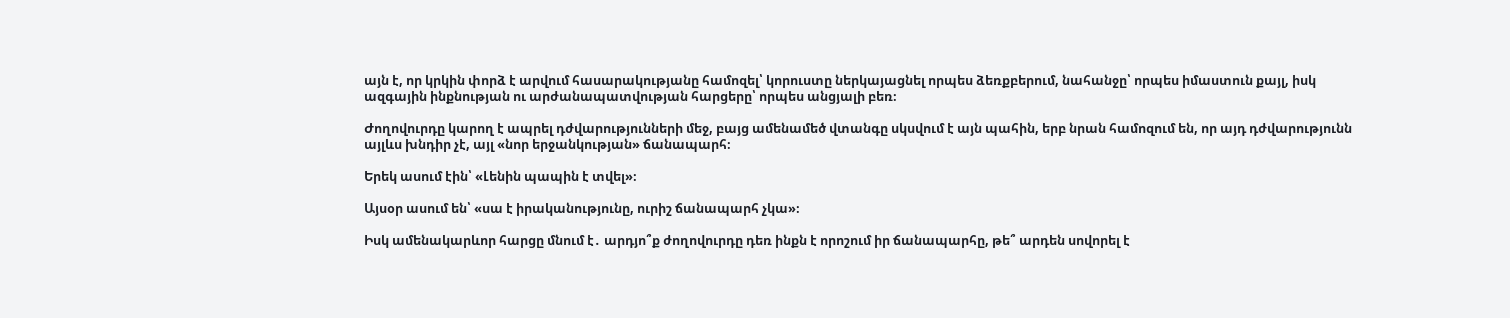այն է, որ կրկին փորձ է արվում հասարակությանը համոզել՝ կորուստը ներկայացնել որպես ձեռքբերում, նահանջը՝ որպես իմաստուն քայլ, իսկ ազգային ինքնության ու արժանապատվության հարցերը՝ որպես անցյալի բեռ։

Ժողովուրդը կարող է ապրել դժվարությունների մեջ, բայց ամենամեծ վտանգը սկսվում է այն պահին, երբ նրան համոզում են, որ այդ դժվարությունն այլևս խնդիր չէ, այլ «նոր երջանկության» ճանապարհ։

Երեկ ասում էին՝ «Լենին պապին է տվել»։

Այսօր ասում են՝ «սա է իրականությունը, ուրիշ ճանապարհ չկա»։

Իսկ ամենակարևոր հարցը մնում է․ արդյո՞ք ժողովուրդը դեռ ինքն է որոշում իր ճանապարհը, թե՞ արդեն սովորել է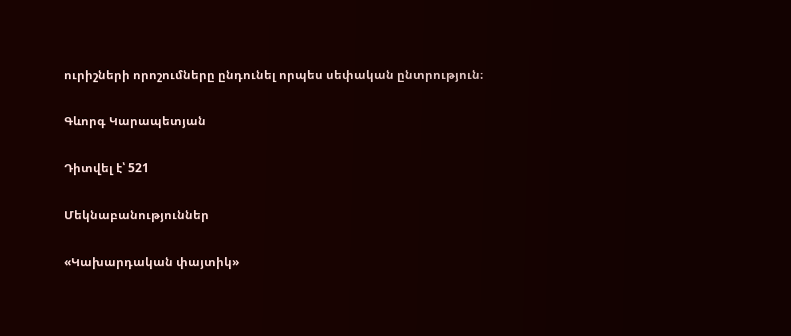ուրիշների որոշումները ընդունել որպես սեփական ընտրություն։

Գևորգ Կարապետյան

Դիտվել է՝ 521

Մեկնաբանություններ

«Կախարդական փայտիկ»